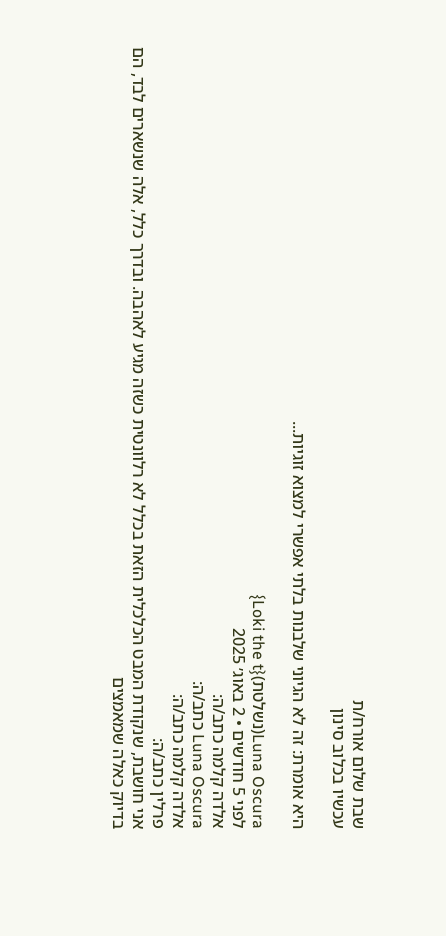שבת שלום אורח/ת
עכשיו בכלוב סינון

היא אומרת: זה לא הגיוני שלבנות בלתי אפשרי למצוא זוגיות...

Luna Oscura(נשלטת){Loki the t}
לפני 5 חודשים • 2 באוג׳ 2025
אלדה קלמה כתב/ה:
Luna Oscura כתב/ה:
אלדה קלמה כתב/ה:
פרלין כתב/ה:
אני חושבת, שנקודת המבט הכלכלית הזאת בכלל לא רלוונטית כשזה מגיע לאהבה. ובדרך כלל, אלה שנשארים לבד, הם בדיוק כאלה שמאמצים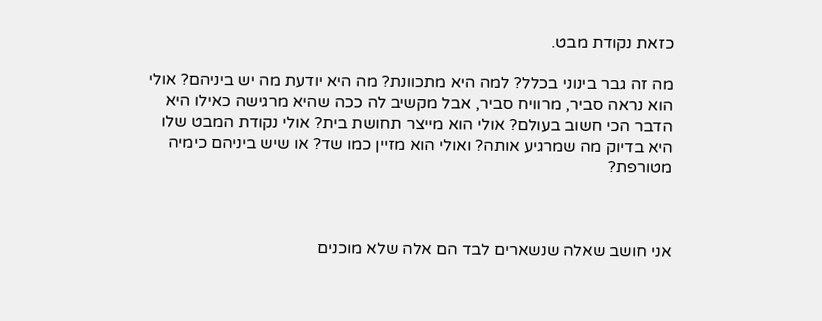כזאת נקודת מבט.

מה זה גבר בינוני בכלל? למה היא מתכוונת? מה היא יודעת מה יש ביניהם? אולי הוא נראה סביר, מרוויח סביר, אבל מקשיב לה ככה שהיא מרגישה כאילו היא הדבר הכי חשוב בעולם? אולי הוא מייצר תחושת בית? אולי נקודת המבט שלו היא בדיוק מה שמרגיע אותה? ואולי הוא מזיין כמו שד? או שיש ביניהם כימיה מטורפת?



אני חושב שאלה שנשארים לבד הם אלה שלא מוכנים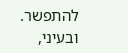להתפשר.
ובעיני,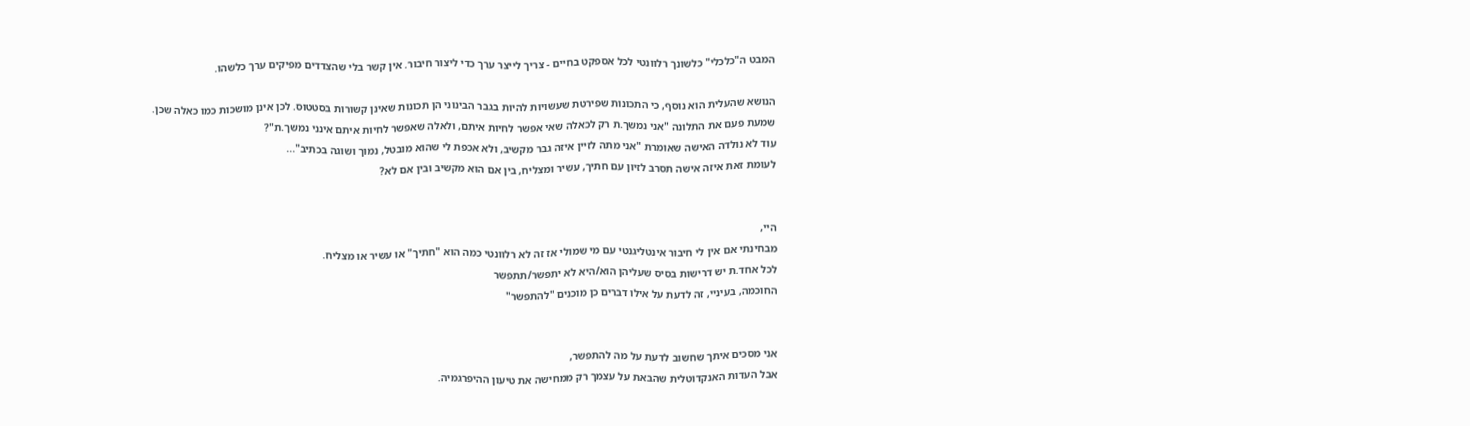המבט ה"כלכלי" כלשונך רלוונטי לכל אספקט בחיים - צריך לייצר ערך כדי ליצור חיבור. אין קשר בלי שהצדדים מפיקים ערך כלשהו.

הנושא שהעלית הוא נוסף, כי התכונות שפירטת שעשויות להיות בגבר הבינוני הן תכונות שאינן קשורות בסטטוס. לכן אינן מושכות כמו כאלה שכן.
שמעת פעם את התלונה "אני נמשך.ת רק לכאלה שאי אפשר לחיות איתם, ולאלה שאפשר לחיות איתם אינני נמשך.ת"?
עוד לא נולדה האישה שאומרת "אני מתה לזיין איזה גבר מקשיב, ולא אכפת לי שהוא מובטל, נמוך ושוגה בכתיב"...
לעומת זאת איזה אישה תסרב לזיון עם חתיך, עשיר ומצליח, בין אם הוא מקשיב ובין אם לא?


היי,
מבחינתי אם אין לי חיבור אינטליגנטי עם מי שמולי אז זה לא רלוונטי כמה הוא "חתיך" או עשיר או מצליח.
לכל אחד.ת יש דרישות בסיס שעליהן הוא/היא לא יתפשר/תתפשר
החוכמה, בעיניי, זה לדעת על אילו דברים כן מוכנים "להתפשר"


אני מסכים איתך שחשוב לדעת על מה להתפשר,
אבל העדות האנקדוטלית שהבאת על עצמך רק ממחישה את טיעון ההיפרגמיה.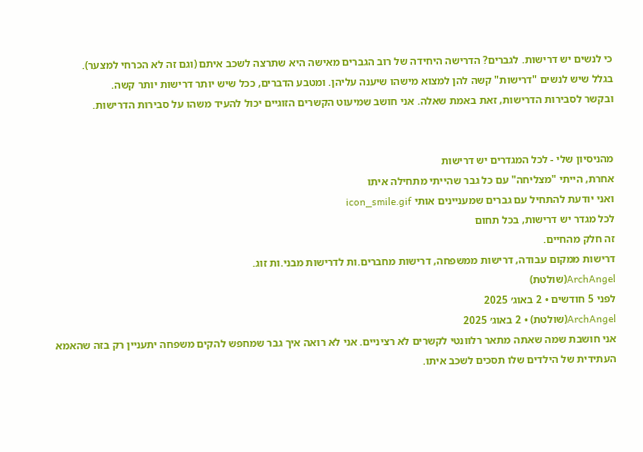כי לנשים יש דרישות. לגברים? הדרישה היחידה של רוב הגברים מאישה היא שתרצה לשכב איתם (וגם זה לא הכרחי למצער).
בגלל שיש לנשים "דרישות" קשה להן למצוא מישהו שיענה עליהן. ומטבע הדברים, ככל שיש יותר דרישות יותר קשה.
ובקשר לסבירות הדרישות, זאת באמת שאלה. אני חושב שמיעוט הקשרים הזוגיים יכול להעיד משהו על סבירות הדרישות.


מהניסיון שלי - לכל המגדרים יש דרישות
אחרת, הייתי "מצליחה" עם כל גבר שהייתי מתחילה איתו
ואני יודעת להתחיל עם גברים שמעניינים אותי icon_smile.gif
לכל מגדר יש דרישות, בכל תחום
זה חלק מהחיים.
דרישות ממקום עבודה, דרישות ממשפחה, דרישות מחברים.ות לדרישות מבני.ות זוג.
ArchAngel(שולטת)
לפני 5 חודשים • 2 באוג׳ 2025
ArchAngel(שולטת) • 2 באוג׳ 2025
אני חושבת שמה שאתה מתאר רלוונטי לקשרים לא רציניים. אני לא רואה איך גבר שמחפש להקים משפחה יתעניין רק בזה שהאמא העתידית של הילדים שלו תסכים לשכב איתו.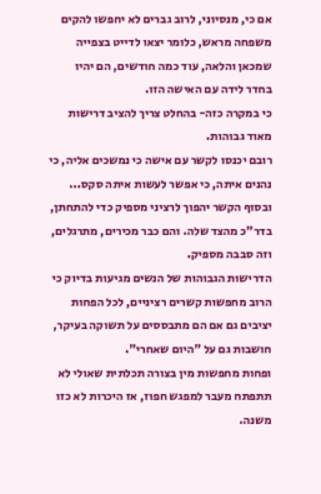אם כי, מנסיוני, לרוב גברים לא יחפשו להקים משפחה מראש, כלומר יצאו לדייט בצפייה שמכאן והלאה, עוד כמה חודשים, הם יהיו בחדר לידה עם האישה הזו.
כי במקרה כזה- בהחלט צריך להציב דרישות מאוד גבוהות.
רובם יכנסו לקשר עם אישה כי נמשכים אליה, כי נהנים איתה, כי אפשר לעשות איתה סקס... ובסוף הקשר יהפוך לרציני מספיק כדי להתחתן, בדר"כ מהצד שלה. והם כבר מכירים, מתרגלים, וזה סבבה מספיק.
הדרישות הגבוהות של הנשים מגיעות בדיוק כי הרוב מחפשות קשרים רציניים, לכל הפחות יציבים גם אם הם מתבססים על תשוקה בעיקר, חושבות גם על "היום שאחרי".
ופחות מחפשות מין בצורה תכלתית שאולי לא תתפתח מעבר למפגש חפוז, אז היכרות לא כזו משנה.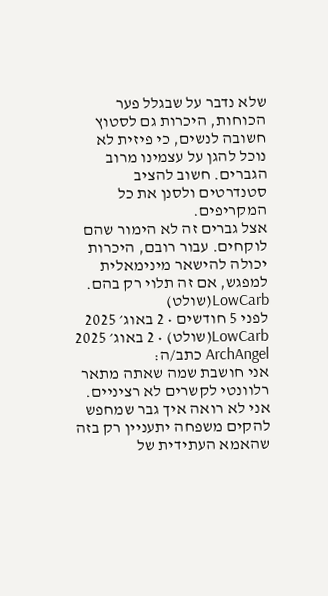שלא נדבר על שבגלל פער הכוחות, היכרות גם לסטוץ חשובה לנשים, כי פיזית לא נוכל להגן על עצמינו מרוב הגברים. חשוב להציב סטנדרטים ולסנן את כל המקריפים.
אצל גברים זה לא הימור שהם לוקחים. עבור רובם, היכרות יכולה להישאר מינימאלית למפגש, אם זה תלוי רק בהם.
LowCarb(שולט)
לפני 5 חודשים • 2 באוג׳ 2025
LowCarb(שולט) • 2 באוג׳ 2025
ArchAngel כתב/ה:
אני חושבת שמה שאתה מתאר רלוונטי לקשרים לא רציניים. אני לא רואה איך גבר שמחפש להקים משפחה יתעניין רק בזה שהאמא העתידית של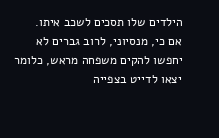הילדים שלו תסכים לשכב איתו.
אם כי, מנסיוני, לרוב גברים לא יחפשו להקים משפחה מראש, כלומר יצאו לדייט בצפייה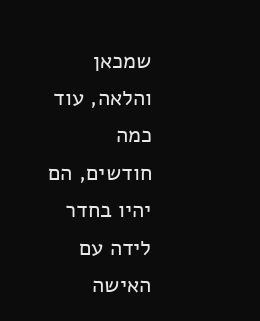שמכאן והלאה, עוד כמה חודשים, הם יהיו בחדר לידה עם האישה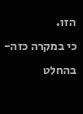הזו.
כי במקרה כזה- בהחלט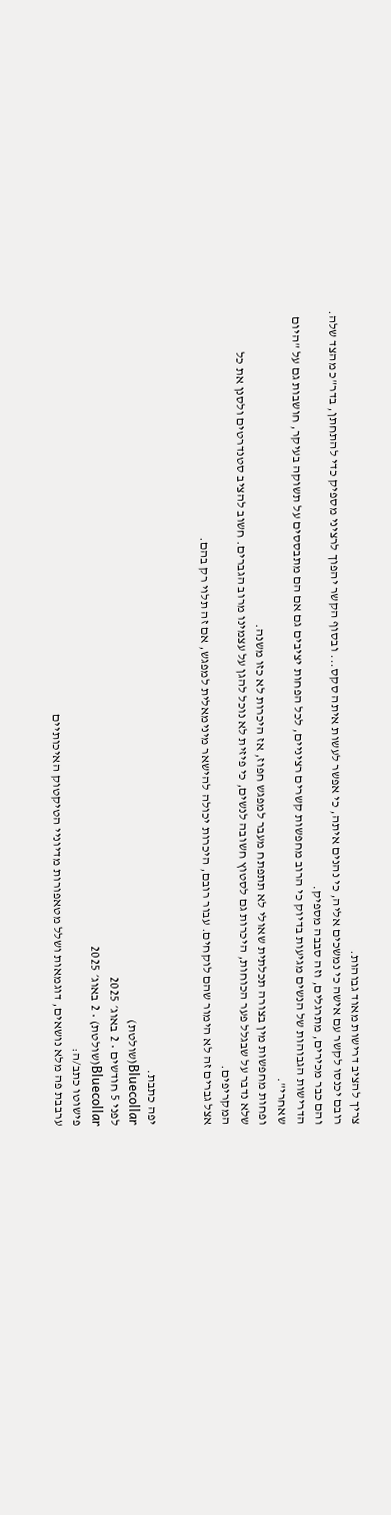צריך להציב דרישות מאוד גבוהות.
רובם יכנסו לקשר עם אישה כי נמשכים אליה, כי נהנים איתה, כי אפשר לעשות איתה סקס... ובסוף הקשר יהפוך לרציני מספיק כדי להתחתן, בדר"כ מהצד שלה. והם כבר מכירים, מתרגלים, וזה סבבה מספיק.
הדרישות הגבוהות של הנשים מגיעות בדיוק כי הרוב מחפשות קשרים רציניים, לכל הפחות יציבים גם אם הם מתבססים על תשוקה בעיקר, חושבות גם על "היום שאחרי".
ופחות מחפשות מין בצורה תכלתית שאולי לא תתפתח מעבר למפגש חפוז, אז היכרות לא כזו משנה.
שלא נדבר על שבגלל פער הכוחות, היכרות גם לסטוץ חשובה לנשים, כי פיזית לא נוכל להגן על עצמינו מרוב הגברים. חשוב להציב סטנדרטים ולסנן את כל המקריפים.
אצל גברים זה לא הימור שהם לוקחים. עבור רובם, היכרות יכולה להישאר מינימאלית למפגש, אם זה תלוי רק בהם.


יפה כתבת.
Bluecollar(שולטת)
לפני 5 חודשים • 2 באוג׳ 2025
Bluecollar(שולטת) • 2 באוג׳ 2025
פישוטו כתב/ה:
ערבבת פה מלא נושאים, דוגמאות ושלל מטאפורות מדיוניי הטיקטוק האיכותיים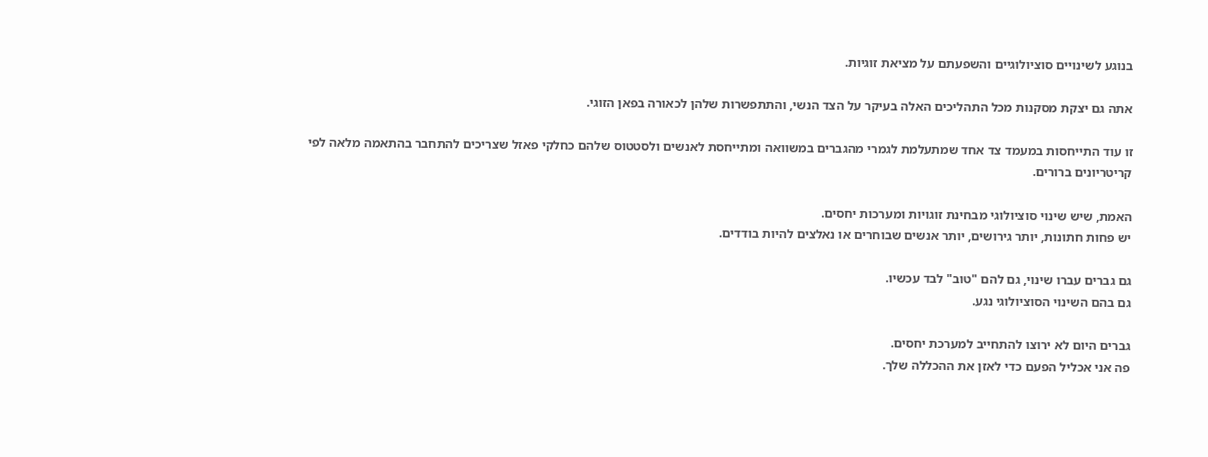בנוגע לשינויים סוציולוגיים והשפעתם על מציאת זוגיות.

אתה גם יצקת מסקנות מכל התהליכים האלה בעיקר על הצד הנשי, והתתפשרות שלהן לכאורה בפאן הזוגי.

זו עוד התייחסות במעמד צד אחד שמתעלמת לגמרי מהגברים במשוואה ומתייחסת לאנשים ולסטטוס שלהם כחלקי פאזל שצריכים להתחבר בהתאמה מלאה לפי קריטריונים ברורים.

האמת, שיש שינוי סוציולוגי מבחינת זוגויות ומערכות יחסים.
יש פחות חתונות, יותר גירושים, יותר אנשים שבוחרים או נאלצים להיות בודדים.

גם גברים עברו שינוי, גם להם "טוב" לבד עכשיו.
גם בהם השינוי הסוציולוגי נגע.

גברים היום לא ירוצו להתחייב למערכת יחסים.
פה אני אכליל הפעם כדי לאזן את ההכללה שלך.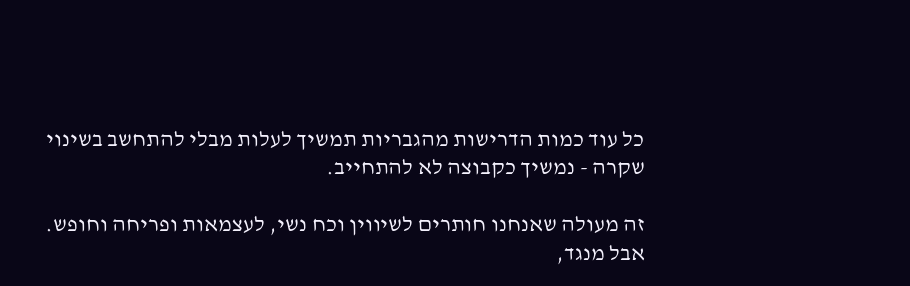כל עוד כמות הדרישות מהגבריות תמשיך לעלות מבלי להתחשב בשינוי שקרה - נמשיך כקבוצה לא להתחייב.

זה מעולה שאנחנו חותרים לשיווין וכח נשי, לעצמאות ופריחה וחופש.
אבל מנגד,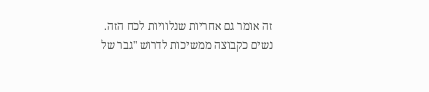זה אומר גם אחריות שנלוויות לכח הזה.
נשים כקבוצה ממשיכות לדרוש "גבר של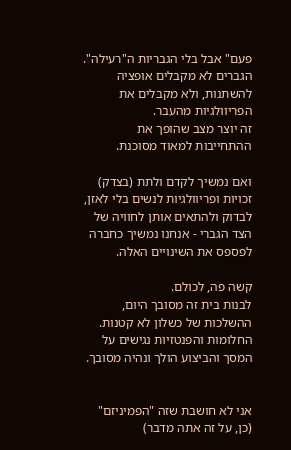פעם" אבל בלי הגבריות ה"רעילה".
הגברים לא מקבלים אופציה להשתנות, ולא מקבלים את הפריוולגיות מהעבר.
זה יוצר מצב שהופך את ההתחייבות למאוד מסוכנת.

ואם נמשיך לקדם ולתת (בצדק) זכויות ופריוולגיות לנשים בלי לאזן, לבדוק ולהתאים אותן לחוויה של הצד הגברי - אנחנו נמשיך כחברה לפספס את השינויים האלה.

קשה פה, לכולם.
לבנות בית זה מסובך היום, ההשלכות של כשלון לא קטנות.
החלומות והפנטזיות נגישים על המסך והביצוע הולך ונהיה מסובך.


אני לא חושבת שזה "הפמיניזם" (כן, על זה אתה מדבר)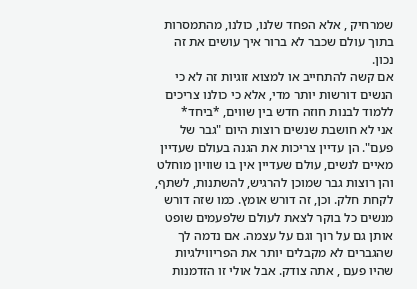שמרחיק , אלא הפחד שלנו, כולנו, מהתמסרות בתוך עולם שכבר לא ברור איך עושים את זה נכון.
אם קשה להתחייב או למצוא זוגיות זה לא כי הנשים דורשות יותר מדי, אלא כי כולנו צריכים ללמוד לבנות חוזה חדש בין שווים, *ביחד*
אני לא חושבת שנשים רוצות היום "גבר של פעם". הן עדיין צריכות את הגנה בעולם שעדיין מאיים לנשים, עולם שעדיין אין בו שוויון מוחלט והן רוצות גבר שמוכן להרגיש, להשתנות, לשתף, לקחת חלק. וכן, זה דורש אומץ. כמו שזה דורש מנשים כל בוקר לצאת לעולם שלפעמים שופט אותן גם על רוך וגם על עצמה. אם נדמה לך שהגברים לא מקבלים יותר את הפריווילגיות שהיו פעם , אתה צודק. אבל אולי זו הזדמנות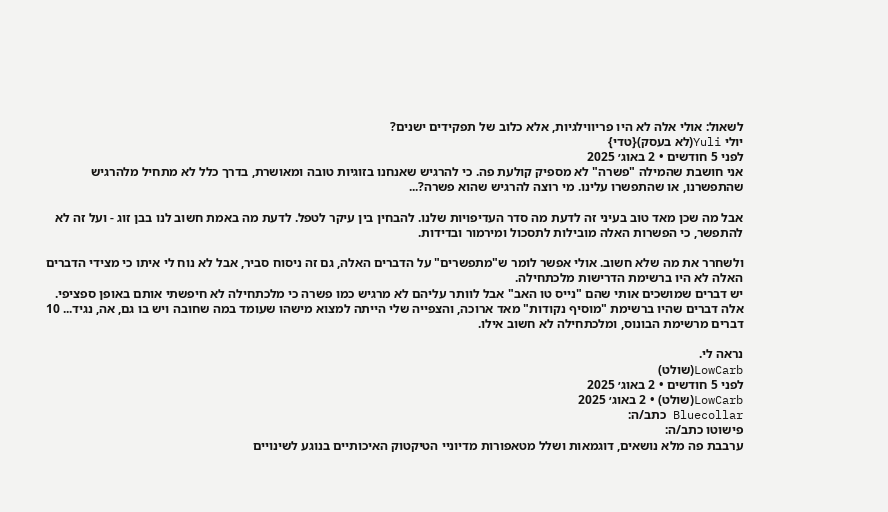לשאול: אולי אלה לא היו פריווילגיות, אלא כלוב של תפקידים ישנים?
יולי Yuli(לא בעסק){טדי}
לפני 5 חודשים • 2 באוג׳ 2025
אני חושבת שהמילה "פשרה" לא מספיק קולעת פה. כי להרגיש שאנחנו בזוגיות טובה ומאושרת, בדרך כלל לא מתחיל מלהרגיש שהתפשרנו, או שהתפשרו עלינו. מי רוצה להרגיש שהוא פשרה?...

אבל מה שכן מאד טוב בעיני זה לדעת מה סדר העדיפויות שלנו. להבחין בין עיקר לטפל. לדעת מה באמת חשוב לנו בבן זוג - ועל זה לא להתפשר, כי הפשרות האלה מובילות לתסכול ומירמור ובדידות.

ולשחרר את מה שלא חשוב. אולי אפשר לומר ש"מתפשרים" על הדברים האלה, גם זה ניסוח סביר, אבל לא נוח לי איתו כי מצידי הדברים האלה לא היו ברשימת הדרישות מלכתחילה.
יש דברים שמושכים אותי שהם "נייס טו האב" אבל לוותר עליהם לא מרגיש כמו פשרה כי מלכתחילה לא חיפשתי אותם באופן ספציפי. אלה דברים שהיו ברשימת "מוסיף נקודות" מאד ארוכה, והצפייה שלי הייתה למצוא מישהו שעומד במה שחובה ויש בו גם, אה, נגיד... 10 דברים מרשימת הבונוס, ומלכתחילה לא חשוב אילו.

נראה לי.
LowCarb(שולט)
לפני 5 חודשים • 2 באוג׳ 2025
LowCarb(שולט) • 2 באוג׳ 2025
Bluecollar כתב/ה:
פישוטו כתב/ה:
ערבבת פה מלא נושאים, דוגמאות ושלל מטאפורות מדיוניי הטיקטוק האיכותיים בנוגע לשינויים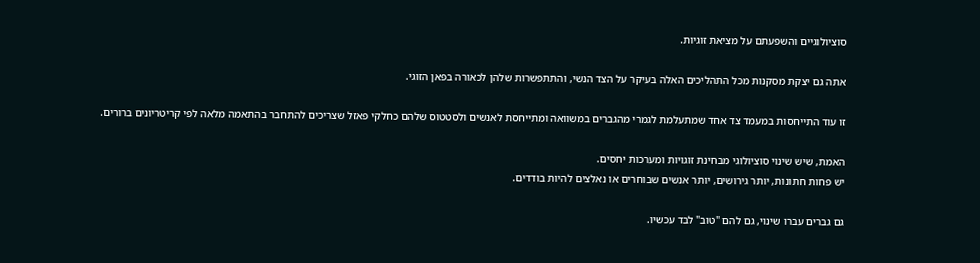סוציולוגיים והשפעתם על מציאת זוגיות.

אתה גם יצקת מסקנות מכל התהליכים האלה בעיקר על הצד הנשי, והתתפשרות שלהן לכאורה בפאן הזוגי.

זו עוד התייחסות במעמד צד אחד שמתעלמת לגמרי מהגברים במשוואה ומתייחסת לאנשים ולסטטוס שלהם כחלקי פאזל שצריכים להתחבר בהתאמה מלאה לפי קריטריונים ברורים.

האמת, שיש שינוי סוציולוגי מבחינת זוגויות ומערכות יחסים.
יש פחות חתונות, יותר גירושים, יותר אנשים שבוחרים או נאלצים להיות בודדים.

גם גברים עברו שינוי, גם להם "טוב" לבד עכשיו.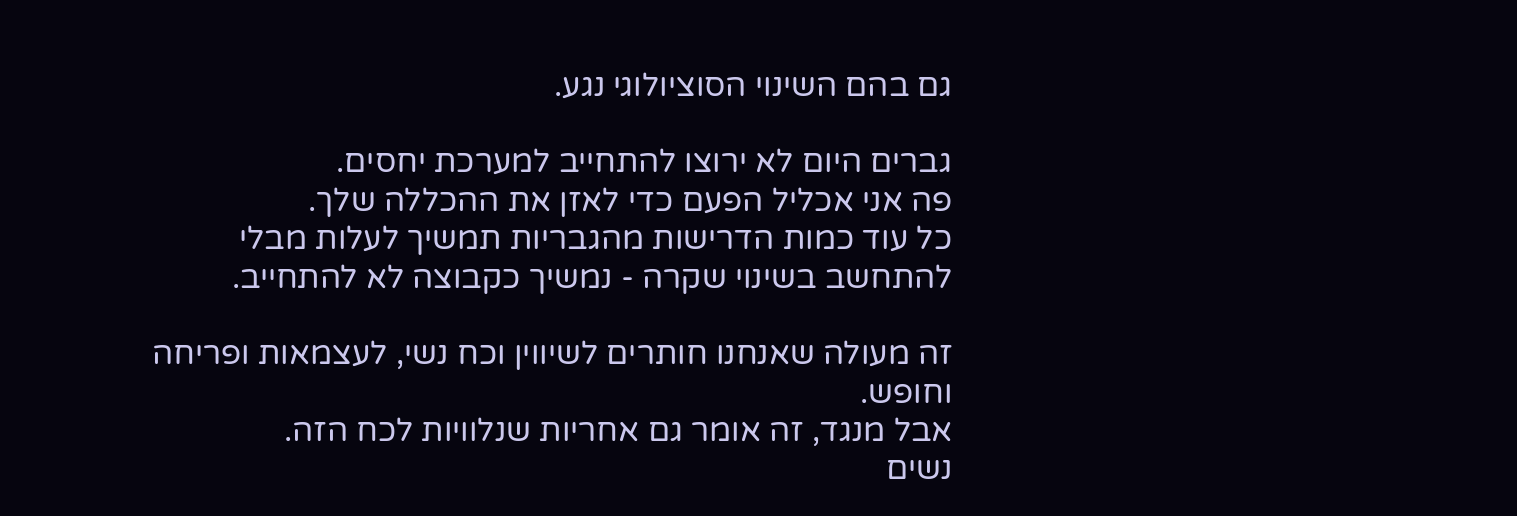גם בהם השינוי הסוציולוגי נגע.

גברים היום לא ירוצו להתחייב למערכת יחסים.
פה אני אכליל הפעם כדי לאזן את ההכללה שלך.
כל עוד כמות הדרישות מהגבריות תמשיך לעלות מבלי להתחשב בשינוי שקרה - נמשיך כקבוצה לא להתחייב.

זה מעולה שאנחנו חותרים לשיווין וכח נשי, לעצמאות ופריחה וחופש.
אבל מנגד, זה אומר גם אחריות שנלוויות לכח הזה.
נשים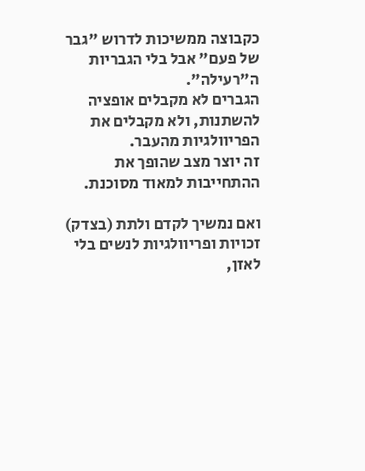כקבוצה ממשיכות לדרוש "גבר של פעם" אבל בלי הגבריות ה"רעילה".
הגברים לא מקבלים אופציה להשתנות, ולא מקבלים את הפריוולגיות מהעבר.
זה יוצר מצב שהופך את ההתחייבות למאוד מסוכנת.

ואם נמשיך לקדם ולתת (בצדק) זכויות ופריוולגיות לנשים בלי לאזן,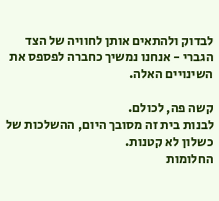לבדוק ולהתאים אותן לחוויה של הצד הגברי - אנחנו נמשיך כחברה לפספס את השינויים האלה.

קשה פה, לכולם.
לבנות בית זה מסובך היום, ההשלכות של כשלון לא קטנות.
החלומות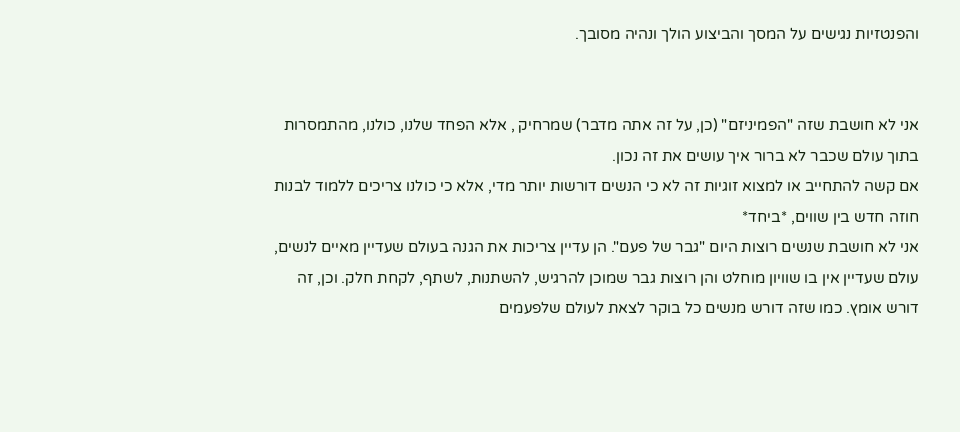והפנטזיות נגישים על המסך והביצוע הולך ונהיה מסובך.


אני לא חושבת שזה "הפמיניזם" (כן, על זה אתה מדבר) שמרחיק , אלא הפחד שלנו, כולנו, מהתמסרות בתוך עולם שכבר לא ברור איך עושים את זה נכון.
אם קשה להתחייב או למצוא זוגיות זה לא כי הנשים דורשות יותר מדי, אלא כי כולנו צריכים ללמוד לבנות חוזה חדש בין שווים, *ביחד*
אני לא חושבת שנשים רוצות היום "גבר של פעם". הן עדיין צריכות את הגנה בעולם שעדיין מאיים לנשים, עולם שעדיין אין בו שוויון מוחלט והן רוצות גבר שמוכן להרגיש, להשתנות, לשתף, לקחת חלק. וכן, זה דורש אומץ. כמו שזה דורש מנשים כל בוקר לצאת לעולם שלפעמים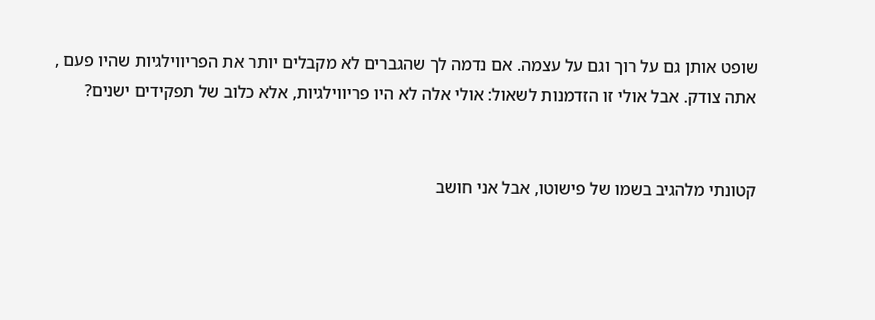שופט אותן גם על רוך וגם על עצמה. אם נדמה לך שהגברים לא מקבלים יותר את הפריווילגיות שהיו פעם , אתה צודק. אבל אולי זו הזדמנות לשאול: אולי אלה לא היו פריווילגיות, אלא כלוב של תפקידים ישנים?


קטונתי מלהגיב בשמו של פישוטו, אבל אני חושב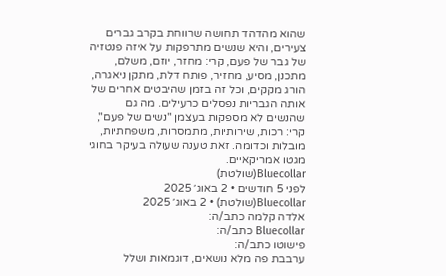שהוא מהדהד תחושה שרווחת בקרב גברים צעירים, והיא שנשים מתרפקות על איזה פנטזיה של גבר של פעם, קרי: מחזר, יוזם, משלם, מתכנן, מסיע, מחזיר, פותח דלת, מתקן ניאגרה, הורג מקקים, וכל זה בזמן שהיבטים אחרים של אותה הגבריות נפסלים כרעילים. מה גם שהנשים לא מספקות בעצמן "נשים של פעם", קרי: רכות, שירותיות, מתמסרות, משפחתיות, מובלות וכדומה. זאת טענה שעולה בעיקר בחוגי מגטו אמריקאיים.
Bluecollar(שולטת)
לפני 5 חודשים • 2 באוג׳ 2025
Bluecollar(שולטת) • 2 באוג׳ 2025
אלדה קלמה כתב/ה:
Bluecollar כתב/ה:
פישוטו כתב/ה:
ערבבת פה מלא נושאים, דוגמאות ושלל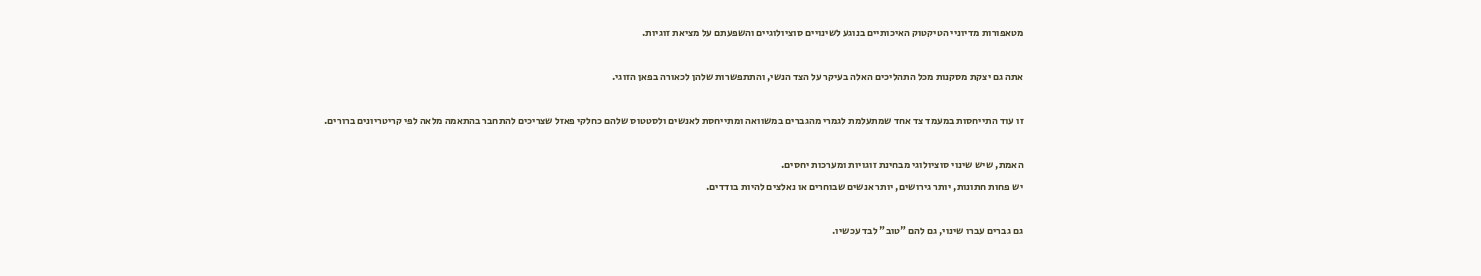מטאפורות מדיוניי הטיקטוק האיכותיים בנוגע לשינויים סוציולוגיים והשפעתם על מציאת זוגיות.

אתה גם יצקת מסקנות מכל התהליכים האלה בעיקר על הצד הנשי, והתתפשרות שלהן לכאורה בפאן הזוגי.

זו עוד התייחסות במעמד צד אחד שמתעלמת לגמרי מהגברים במשוואה ומתייחסת לאנשים ולסטטוס שלהם כחלקי פאזל שצריכים להתחבר בהתאמה מלאה לפי קריטריונים ברורים.

האמת, שיש שינוי סוציולוגי מבחינת זוגויות ומערכות יחסים.
יש פחות חתונות, יותר גירושים, יותר אנשים שבוחרים או נאלצים להיות בודדים.

גם גברים עברו שינוי, גם להם "טוב" לבד עכשיו.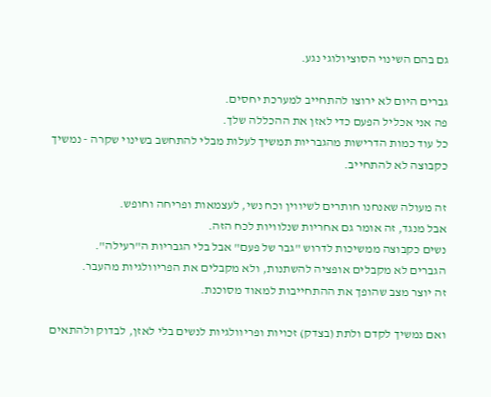גם בהם השינוי הסוציולוגי נגע.

גברים היום לא ירוצו להתחייב למערכת יחסים.
פה אני אכליל הפעם כדי לאזן את ההכללה שלך.
כל עוד כמות הדרישות מהגבריות תמשיך לעלות מבלי להתחשב בשינוי שקרה - נמשיך כקבוצה לא להתחייב.

זה מעולה שאנחנו חותרים לשיווין וכח נשי, לעצמאות ופריחה וחופש.
אבל מנגד, זה אומר גם אחריות שנלוויות לכח הזה.
נשים כקבוצה ממשיכות לדרוש "גבר של פעם" אבל בלי הגבריות ה"רעילה".
הגברים לא מקבלים אופציה להשתנות, ולא מקבלים את הפריוולגיות מהעבר.
זה יוצר מצב שהופך את ההתחייבות למאוד מסוכנת.

ואם נמשיך לקדם ולתת (בצדק) זכויות ופריוולגיות לנשים בלי לאזן, לבדוק ולהתאים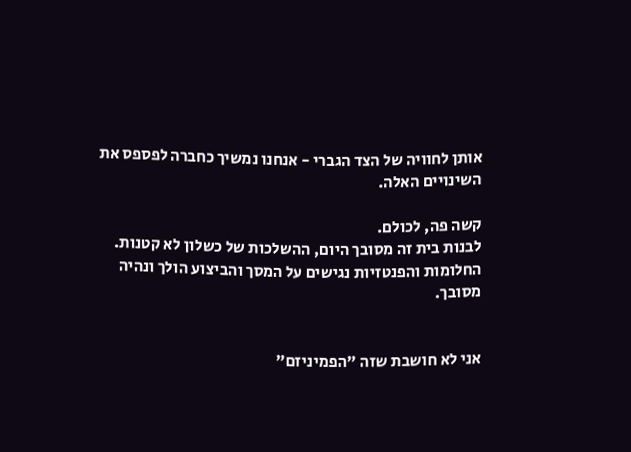אותן לחוויה של הצד הגברי - אנחנו נמשיך כחברה לפספס את השינויים האלה.

קשה פה, לכולם.
לבנות בית זה מסובך היום, ההשלכות של כשלון לא קטנות.
החלומות והפנטזיות נגישים על המסך והביצוע הולך ונהיה מסובך.


אני לא חושבת שזה "הפמיניזם"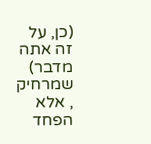(כן, על זה אתה מדבר) שמרחיק , אלא הפחד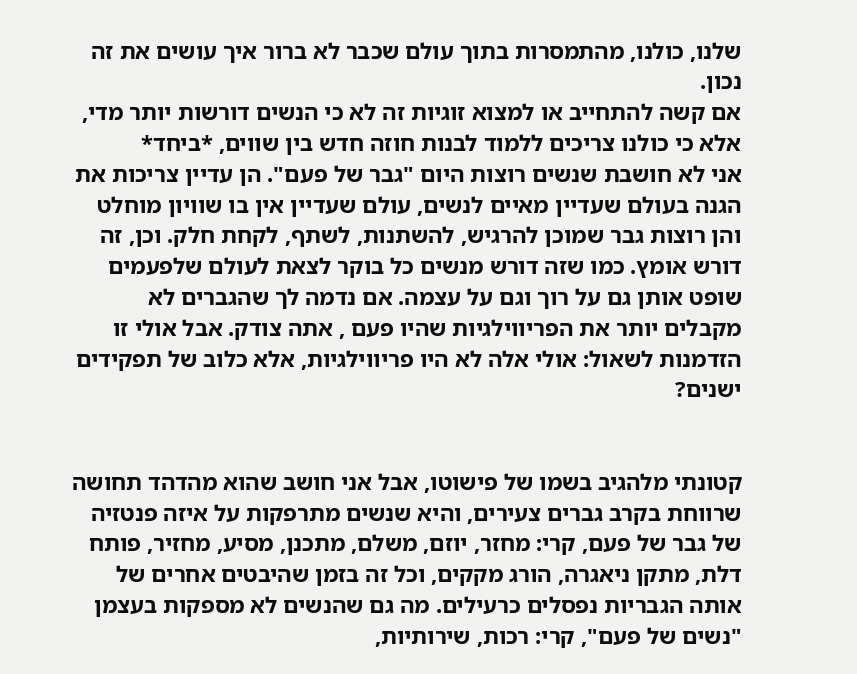שלנו, כולנו, מהתמסרות בתוך עולם שכבר לא ברור איך עושים את זה נכון.
אם קשה להתחייב או למצוא זוגיות זה לא כי הנשים דורשות יותר מדי, אלא כי כולנו צריכים ללמוד לבנות חוזה חדש בין שווים, *ביחד*
אני לא חושבת שנשים רוצות היום "גבר של פעם". הן עדיין צריכות את הגנה בעולם שעדיין מאיים לנשים, עולם שעדיין אין בו שוויון מוחלט והן רוצות גבר שמוכן להרגיש, להשתנות, לשתף, לקחת חלק. וכן, זה דורש אומץ. כמו שזה דורש מנשים כל בוקר לצאת לעולם שלפעמים שופט אותן גם על רוך וגם על עצמה. אם נדמה לך שהגברים לא מקבלים יותר את הפריווילגיות שהיו פעם , אתה צודק. אבל אולי זו הזדמנות לשאול: אולי אלה לא היו פריווילגיות, אלא כלוב של תפקידים ישנים?


קטונתי מלהגיב בשמו של פישוטו, אבל אני חושב שהוא מהדהד תחושה שרווחת בקרב גברים צעירים, והיא שנשים מתרפקות על איזה פנטזיה של גבר של פעם, קרי: מחזר, יוזם, משלם, מתכנן, מסיע, מחזיר, פותח דלת, מתקן ניאגרה, הורג מקקים, וכל זה בזמן שהיבטים אחרים של אותה הגבריות נפסלים כרעילים. מה גם שהנשים לא מספקות בעצמן "נשים של פעם", קרי: רכות, שירותיות,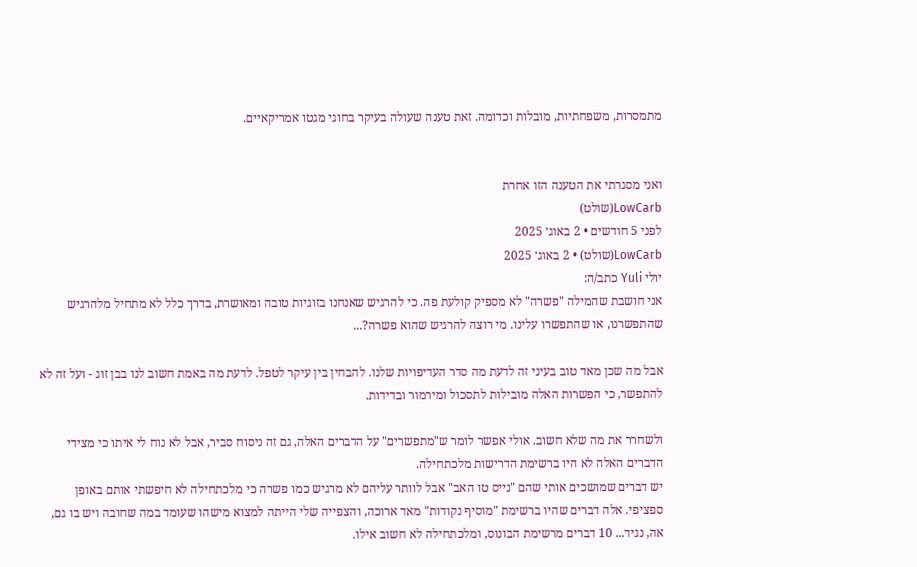מתמסרות, משפחתיות, מובלות וכדומה. זאת טענה שעולה בעיקר בחוגי מגטו אמריקאיים.


ואני מסגרתי את הטענה הזו אחרת
LowCarb(שולט)
לפני 5 חודשים • 2 באוג׳ 2025
LowCarb(שולט) • 2 באוג׳ 2025
יולי Yuli כתב/ה:
אני חושבת שהמילה "פשרה" לא מספיק קולעת פה. כי להרגיש שאנחנו בזוגיות טובה ומאושרת, בדרך כלל לא מתחיל מלהרגיש שהתפשרנו, או שהתפשרו עלינו. מי רוצה להרגיש שהוא פשרה?...

אבל מה שכן מאד טוב בעיני זה לדעת מה סדר העדיפויות שלנו. להבחין בין עיקר לטפל. לדעת מה באמת חשוב לנו בבן זוג - ועל זה לא להתפשר, כי הפשרות האלה מובילות לתסכול ומירמור ובדידות.

ולשחרר את מה שלא חשוב. אולי אפשר לומר ש"מתפשרים" על הדברים האלה, גם זה ניסוח סביר, אבל לא נוח לי איתו כי מצידי הדברים האלה לא היו ברשימת הדרישות מלכתחילה.
יש דברים שמושכים אותי שהם "נייס טו האב" אבל לוותר עליהם לא מרגיש כמו פשרה כי מלכתחילה לא חיפשתי אותם באופן ספציפי. אלה דברים שהיו ברשימת "מוסיף נקודות" מאד ארוכה, והצפייה שלי הייתה למצוא מישהו שעומד במה שחובה ויש בו גם, אה, נגיד... 10 דברים מרשימת הבונוס, ומלכתחילה לא חשוב אילו.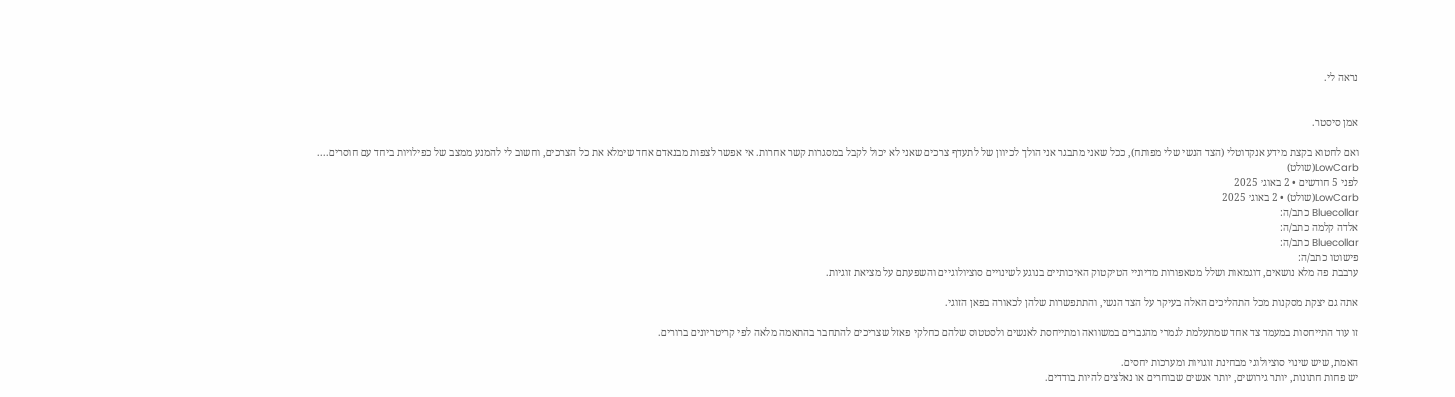נראה לי.


אמן סיסטר.

ואם לחטוא בקצת מידע אנקדוטלי (הצד הנשי שלי מפותח), ככל שאני מתבגר אני הולך לכיוון של לתעדף צרכים שאני לא יכול לקבל במסגרות קשר אחרות. אי אפשר לצפות מבנאדם אחד שימלא את כל הצרכים, וחשוב לי להמנע ממצב של כפילויות ביחד עם חוסרים....
LowCarb(שולט)
לפני 5 חודשים • 2 באוג׳ 2025
LowCarb(שולט) • 2 באוג׳ 2025
Bluecollar כתב/ה:
אלדה קלמה כתב/ה:
Bluecollar כתב/ה:
פישוטו כתב/ה:
ערבבת פה מלא נושאים, דוגמאות ושלל מטאפורות מדיוניי הטיקטוק האיכותיים בנוגע לשינויים סוציולוגיים והשפעתם על מציאת זוגיות.

אתה גם יצקת מסקנות מכל התהליכים האלה בעיקר על הצד הנשי, והתתפשרות שלהן לכאורה בפאן הזוגי.

זו עוד התייחסות במעמד צד אחד שמתעלמת לגמרי מהגברים במשוואה ומתייחסת לאנשים ולסטטוס שלהם כחלקי פאזל שצריכים להתחבר בהתאמה מלאה לפי קריטריונים ברורים.

האמת, שיש שינוי סוציולוגי מבחינת זוגויות ומערכות יחסים.
יש פחות חתונות, יותר גירושים, יותר אנשים שבוחרים או נאלצים להיות בודדים.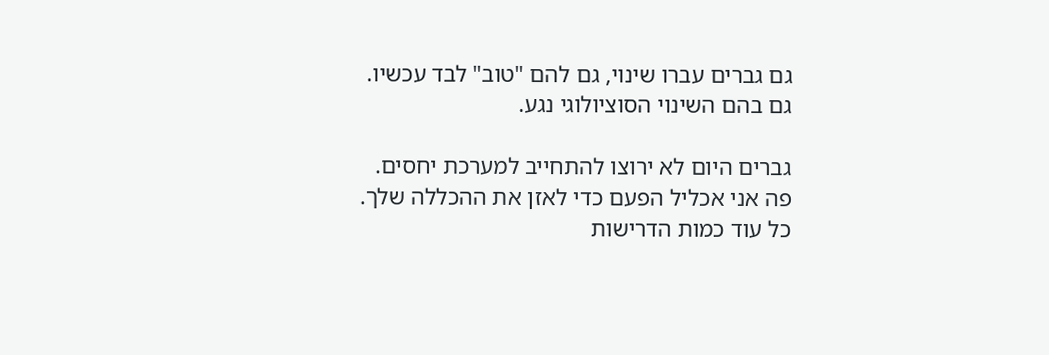גם גברים עברו שינוי, גם להם "טוב" לבד עכשיו.
גם בהם השינוי הסוציולוגי נגע.

גברים היום לא ירוצו להתחייב למערכת יחסים.
פה אני אכליל הפעם כדי לאזן את ההכללה שלך.
כל עוד כמות הדרישות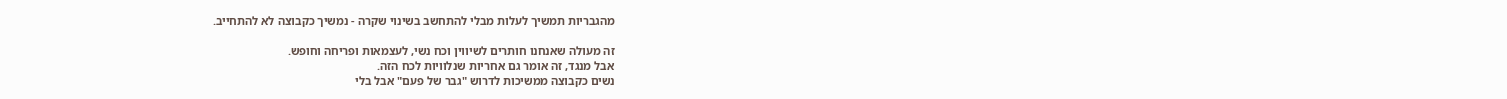מהגבריות תמשיך לעלות מבלי להתחשב בשינוי שקרה - נמשיך כקבוצה לא להתחייב.

זה מעולה שאנחנו חותרים לשיווין וכח נשי, לעצמאות ופריחה וחופש.
אבל מנגד, זה אומר גם אחריות שנלוויות לכח הזה.
נשים כקבוצה ממשיכות לדרוש "גבר של פעם" אבל בלי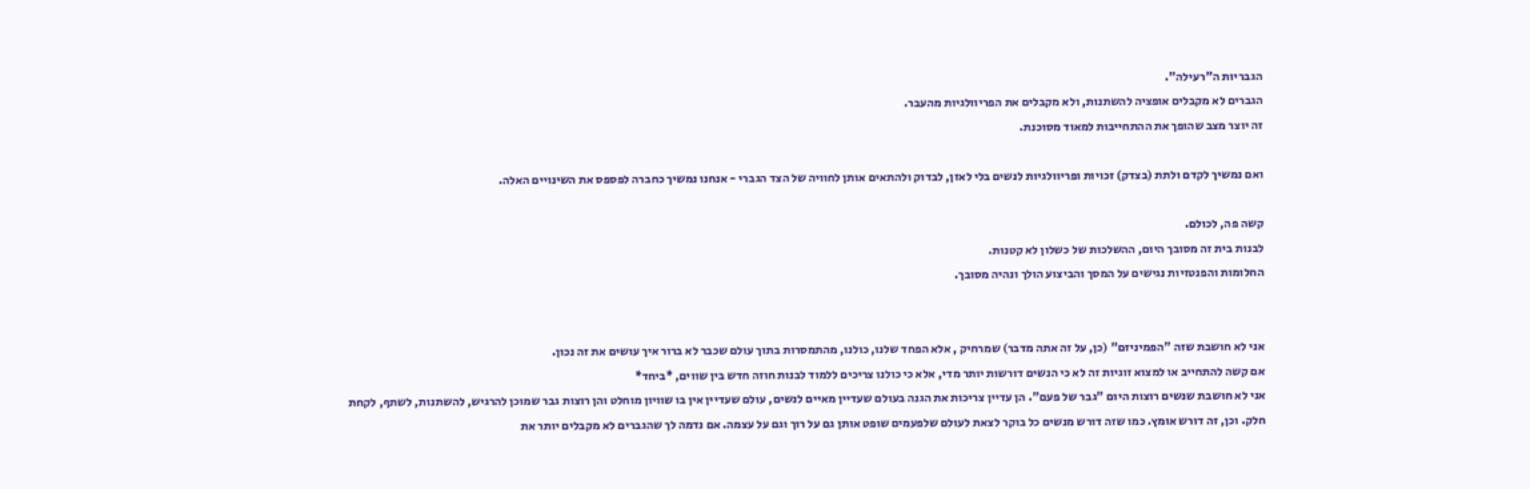הגבריות ה"רעילה".
הגברים לא מקבלים אופציה להשתנות, ולא מקבלים את הפריוולגיות מהעבר.
זה יוצר מצב שהופך את ההתחייבות למאוד מסוכנת.

ואם נמשיך לקדם ולתת (בצדק) זכויות ופריוולגיות לנשים בלי לאזן, לבדוק ולהתאים אותן לחוויה של הצד הגברי - אנחנו נמשיך כחברה לפספס את השינויים האלה.

קשה פה, לכולם.
לבנות בית זה מסובך היום, ההשלכות של כשלון לא קטנות.
החלומות והפנטזיות נגישים על המסך והביצוע הולך ונהיה מסובך.


אני לא חושבת שזה "הפמיניזם" (כן, על זה אתה מדבר) שמרחיק , אלא הפחד שלנו, כולנו, מהתמסרות בתוך עולם שכבר לא ברור איך עושים את זה נכון.
אם קשה להתחייב או למצוא זוגיות זה לא כי הנשים דורשות יותר מדי, אלא כי כולנו צריכים ללמוד לבנות חוזה חדש בין שווים, *ביחד*
אני לא חושבת שנשים רוצות היום "גבר של פעם". הן עדיין צריכות את הגנה בעולם שעדיין מאיים לנשים, עולם שעדיין אין בו שוויון מוחלט והן רוצות גבר שמוכן להרגיש, להשתנות, לשתף, לקחת חלק. וכן, זה דורש אומץ. כמו שזה דורש מנשים כל בוקר לצאת לעולם שלפעמים שופט אותן גם על רוך וגם על עצמה. אם נדמה לך שהגברים לא מקבלים יותר את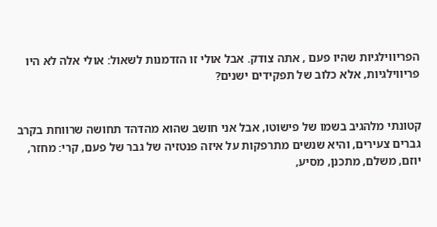הפריווילגיות שהיו פעם , אתה צודק. אבל אולי זו הזדמנות לשאול: אולי אלה לא היו פריווילגיות, אלא כלוב של תפקידים ישנים?


קטונתי מלהגיב בשמו של פישוטו, אבל אני חושב שהוא מהדהד תחושה שרווחת בקרב גברים צעירים, והיא שנשים מתרפקות על איזה פנטזיה של גבר של פעם, קרי: מחזר, יוזם, משלם, מתכנן, מסיע,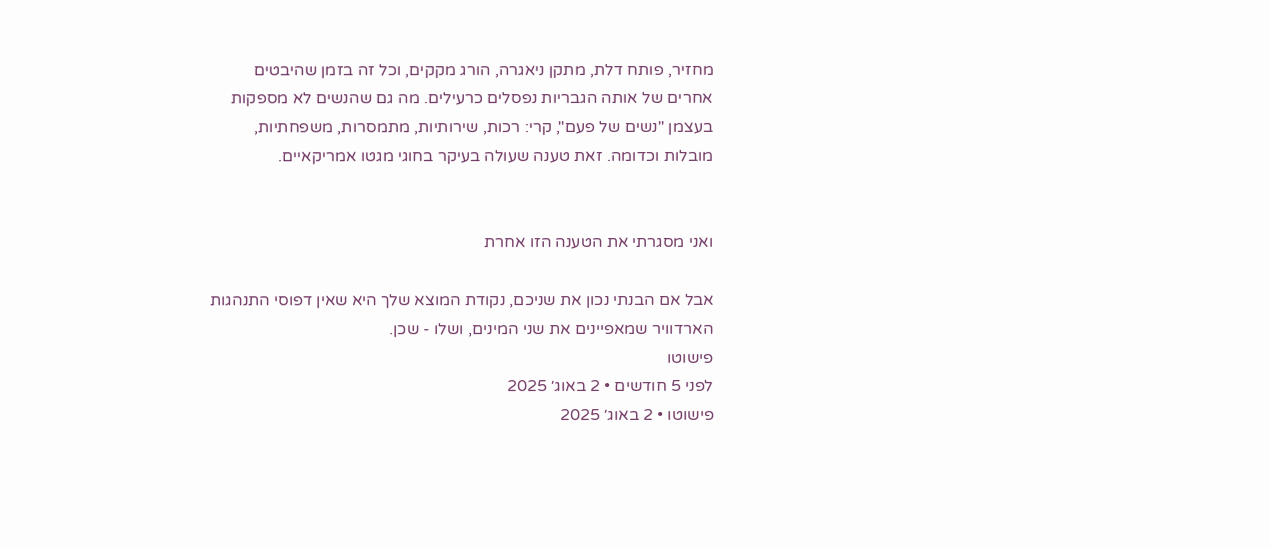מחזיר, פותח דלת, מתקן ניאגרה, הורג מקקים, וכל זה בזמן שהיבטים אחרים של אותה הגבריות נפסלים כרעילים. מה גם שהנשים לא מספקות בעצמן "נשים של פעם", קרי: רכות, שירותיות, מתמסרות, משפחתיות, מובלות וכדומה. זאת טענה שעולה בעיקר בחוגי מגטו אמריקאיים.


ואני מסגרתי את הטענה הזו אחרת

אבל אם הבנתי נכון את שניכם, נקודת המוצא שלך היא שאין דפוסי התנהגות הארדוויר שמאפיינים את שני המינים, ושלו - שכן.
פישוטו
לפני 5 חודשים • 2 באוג׳ 2025
פישוטו • 2 באוג׳ 2025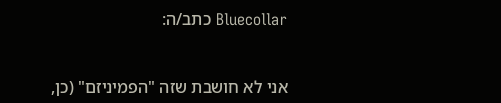Bluecollar כתב/ה:


אני לא חושבת שזה "הפמיניזם" (כן,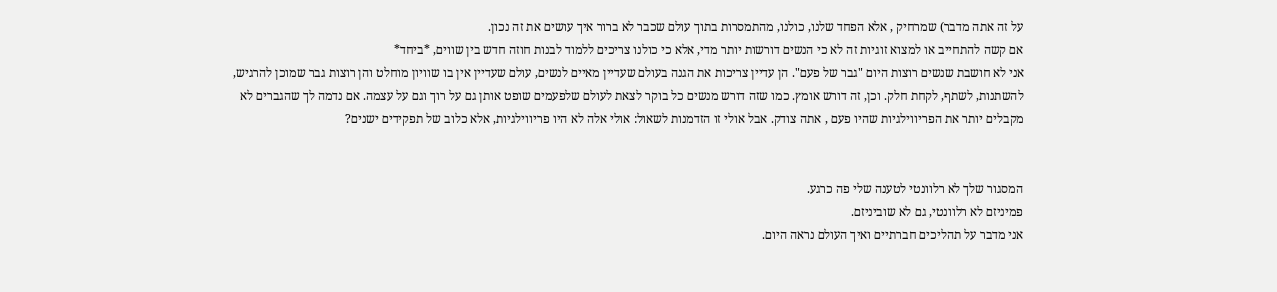על זה אתה מדבר) שמרחיק , אלא הפחד שלנו, כולנו, מהתמסרות בתוך עולם שכבר לא ברור איך עושים את זה נכון.
אם קשה להתחייב או למצוא זוגיות זה לא כי הנשים דורשות יותר מדי, אלא כי כולנו צריכים ללמוד לבנות חוזה חדש בין שווים, *ביחד*
אני לא חושבת שנשים רוצות היום "גבר של פעם". הן עדיין צריכות את הגנה בעולם שעדיין מאיים לנשים, עולם שעדיין אין בו שוויון מוחלט והן רוצות גבר שמוכן להרגיש, להשתנות, לשתף, לקחת חלק. וכן, זה דורש אומץ. כמו שזה דורש מנשים כל בוקר לצאת לעולם שלפעמים שופט אותן גם על רוך וגם על עצמה. אם נדמה לך שהגברים לא מקבלים יותר את הפריווילגיות שהיו פעם , אתה צודק. אבל אולי זו הזדמנות לשאול: אולי אלה לא היו פריווילגיות, אלא כלוב של תפקידים ישנים?


המסגור שלך לא רלוונטי לטענה שלי פה כרגע.
פמיניזם לא רלוונטי, גם לא שוביניזם.
אני מדבר על תהליכים חברתיים ואיך העולם נראה היום.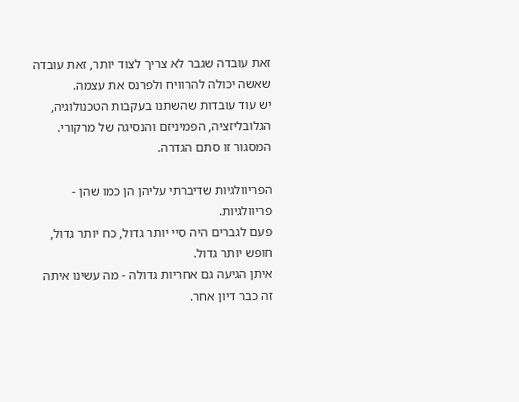זאת עובדה שגבר לא צריך לצוד יותר, זאת עובדה שאשה יכולה להרוויח ולפרנס את עצמה.
יש עוד עובדות שהשתנו בעקבות הטכנולוגיה, הגלובליזציה, הפמיניזם והנסיגה של מרקורי.
המסגור זו סתם הגדרה.

הפריוולגיות שדיברתי עליהן הן כמו שהן - פריוולגיות.
פעם לגברים היה סיי יותר גדול, כח יותר גדול, חופש יותר גדול.
איתן הגיעה גם אחריות גדולה - מה עשינו איתה זה כבר דיון אחר.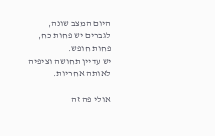היום המצב שונה, לגברים יש פחות כח, פחות חופש.
יש עדיין תחושה וציפיה לאותה אחריות.

אולי פה זה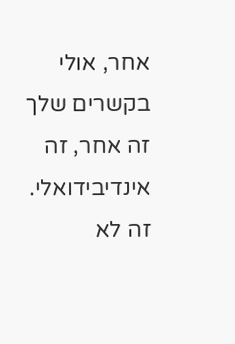אחר, אולי בקשרים שלך זה אחר, זה אינדיבידואלי.
זה לא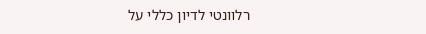רלוונטי לדיון כללי על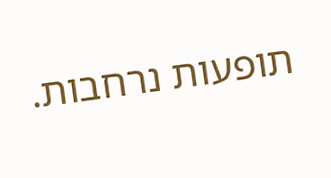תופעות נרחבות.